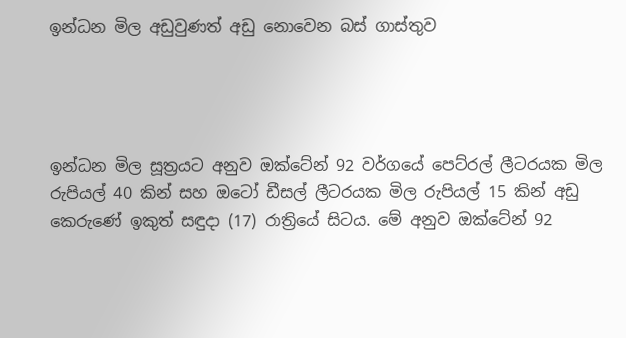ඉන්ධන මිල අඩුවුණත් අඩු නොවෙන බස් ගාස්තුව




ඉන්ධන මිල සූත්‍රයට අනුව ඔක්ටේන් 92 වර්ගයේ පෙට්රල් ලීටරයක මිල රුපියල් 40 කින් සහ ඔටෝ ඩීසල් ලීටරයක මිල රුපියල් 15 කින් අඩු කෙරුණේ ඉකුත් සඳුදා (17) රාත්‍රියේ සිටය. මේ අනුව ඔක්ටේන් 92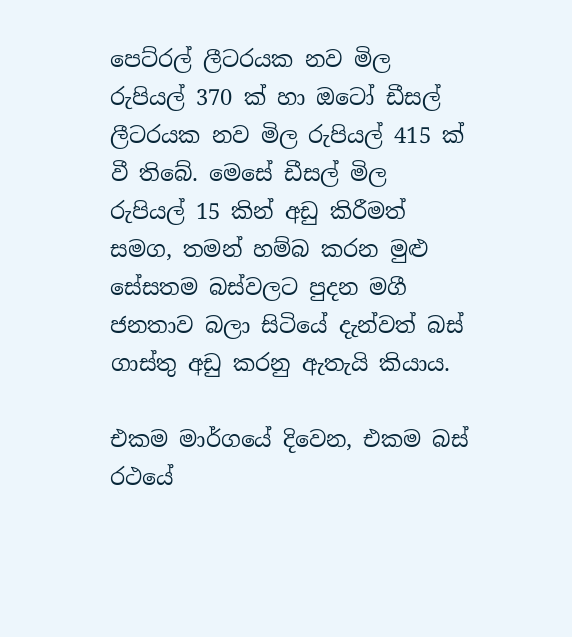පෙට්රල් ලීටරයක නව මිල රුපියල් 370 ක් හා ඔටෝ ඩීසල් ලීටරයක නව මිල රුපියල් 415 ක් වී තිබේ. මෙසේ ඩීසල් මිල රුපියල් 15 කින් අඩු කිරීමත් සමග, තමන් හම්බ කරන මුළු සේසතම බස්වලට පුදන මගී ජනතාව බලා සිටියේ දැන්වත් බස් ගාස්තු අඩු කරනු ඇතැයි කියාය.

එකම මාර්ගයේ දිවෙන, එකම බස් රථයේ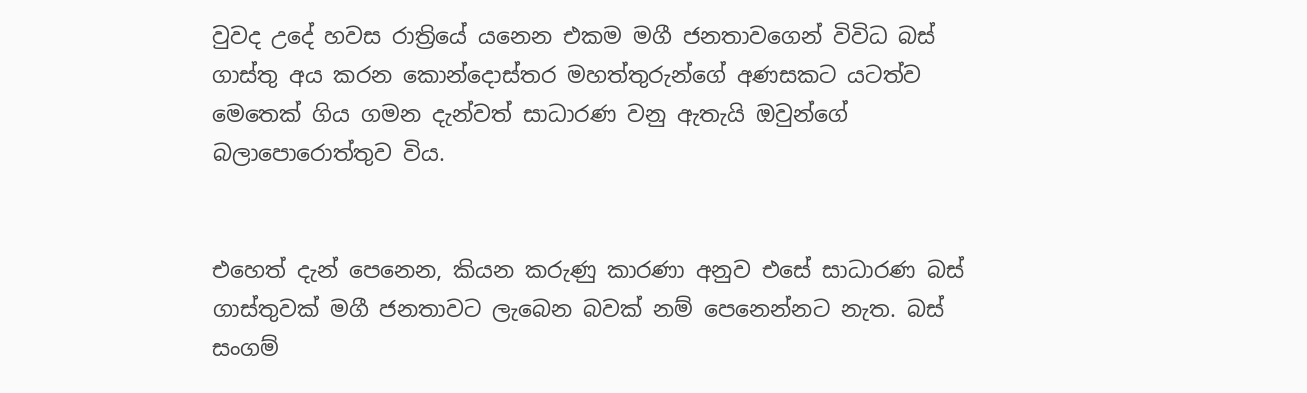වුවද උදේ හවස රාත්‍රියේ යනෙන එකම මගී ජනතාවගෙන් විවිධ බස් ගාස්තු අය කරන කොන්දොස්තර මහත්තුරුන්ගේ අණසකට යටත්ව මෙතෙක් ගිය ගමන දැන්වත් සාධාරණ වනු ඇතැයි ඔවුන්ගේ බලාපොරොත්තුව විය.


එහෙත් දැන් පෙනෙන, කියන කරුණු කාරණා අනුව එසේ සාධාරණ බස් ගාස්තුවක් මගී ජනතාවට ලැබෙන බවක් නම් පෙනෙන්නට නැත. බස් සංගම්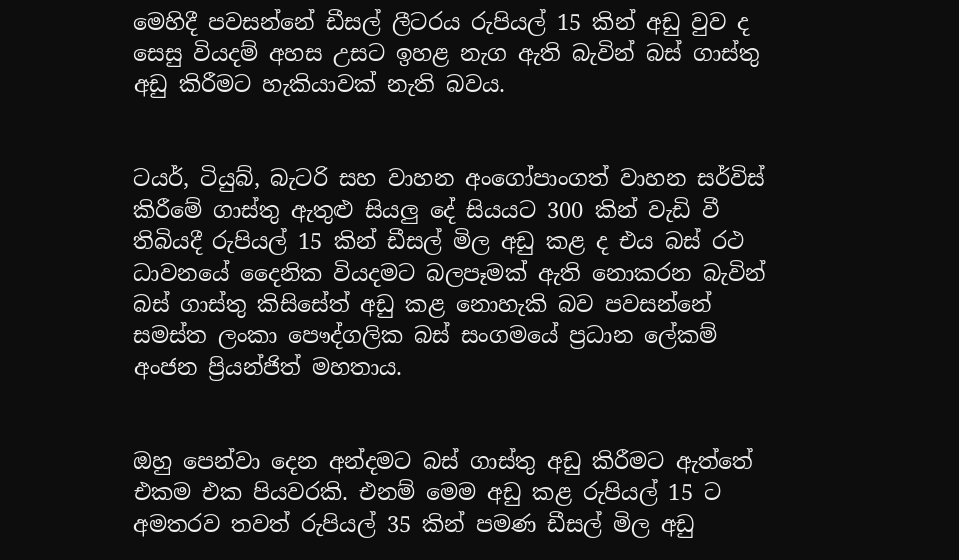මෙහිදී පවසන්නේ ඩීසල් ලීටරය රුපියල් 15 කින් අඩු වුව ද සෙසු වියදම් අහස උසට ඉහළ නැග ඇති බැවින් බස් ගාස්තු අඩු කිරීමට හැකියාවක් නැති බවය.


ටයර්, ටියුබ්, බැටරි සහ වාහන අංගෝපාංගත් වාහන සර්විස් කිරීමේ ගාස්තු ඇතුළු සියලු‍ දේ සියයට 300 කින් වැඩි වී තිබියදී රුපියල් 15 කින් ඩීසල් මිල අඩු කළ ද එය බස් රථ ධාවනයේ දෛනික වියදමට බලපෑමක් ඇති නොකරන බැවින් බස් ගාස්තු කිසිසේත් අඩු කළ නොහැකි බව පවසන්නේ සමස්ත ලංකා පෞද්ගලික බස් සංගමයේ ප්‍රධාන ලේකම් අංජන ප්‍රියන්ජිත් මහතාය.


ඔහු පෙන්වා දෙන අන්දමට බස් ගාස්තු අඩු කිරීමට ඇත්තේ එකම එක පියවරකි. එනම් මෙම අඩු කළ රුපියල් 15 ට අමතරව තවත් රුපියල් 35 කින් පමණ ඩීසල් මිල අඩු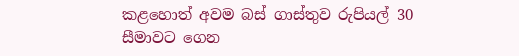කළහොත් අවම බස් ගාස්තුව රුපියල් 30 සීමාවට ගෙන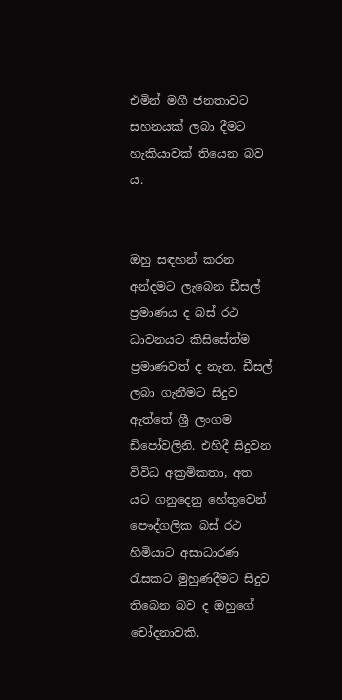එමින් මගී ජනතාවට සහනයක් ලබා දීමට හැකියාවක් තියෙන බව ය.


ඔහු සඳහන් කරන අන්දමට ලැබෙන ඩීසල් ප්‍රමාණය ද බස් රථ ධාවනයට කිසිසේත්ම ප්‍රමාණවත් ද නැත. ඩීසල් ලබා ගැනීමට සිදුව ඇත්තේ ශ්‍රී ලංගම ඩිපෝවලිනි. එහිදී සිදුවන විවිධ අක්‍රමිකතා, අත යට ගනුදෙනු හේතුවෙන් පෞද්ගලික බස් රථ හිමියාට අසාධාරණ රැසකට මුහුණදීමට සිදුව තිබෙන බව ද ඔහුගේ චෝදනාවකි.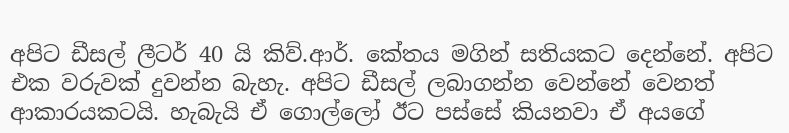අපිට ඩීසල් ලීටර් 40 යි කිව්.ආර්. කේතය මගින් සතියකට දෙන්නේ. අපිට එක වරුවක් දුවන්න බැහැ. අපිට ඩීසල් ලබාගන්න වෙන්නේ වෙනත් ආකාරයකටයි. හැබැයි ඒ ගොල්ලෝ ඊට පස්සේ කියනවා ඒ අයගේ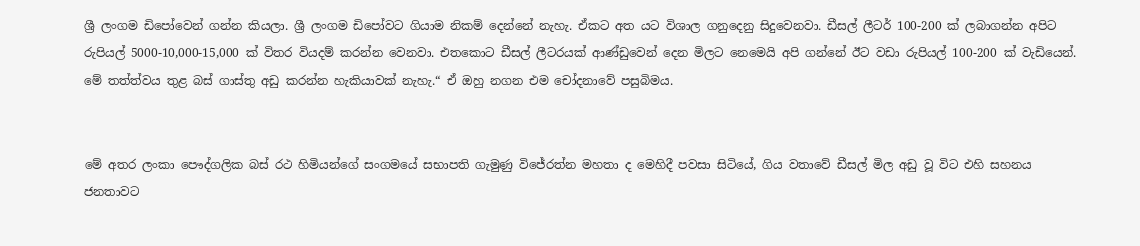ශ්‍රී ලංගම ඩිපෝවෙන් ගන්න කියලා. ශ්‍රී ලංගම ඩිපෝවට ගියාම නිකම් දෙන්නේ නැහැ. ඒකට අත යට විශාල ගනුදෙනු සිදුවෙනවා. ඩීසල් ලීටර් 100-200 ක් ලබාගන්න අපිට රුපියල් 5000-10,000-15,000 ක් විතර වියදම් කරන්න වෙනවා. එතකොට ඩීසල් ලීටරයක් ආණ්ඩුවෙන් දෙන මිලට නෙමෙයි අපි ගන්නේ ඊට වඩා රුපියල් 100-200 ක් වැඩියෙන්. මේ තත්ත්වය තුළ බස් ගාස්තු අඩු කරන්න හැකියාවක් නැහැ.“ ඒ ඔහු නගන එම චෝදනාවේ පසුබිමය.


මේ අතර ලංකා පෞද්ගලික බස් රථ හිමියන්ගේ සංගමයේ සභාපති ගැමුණු විජේරත්න මහතා ද මෙහිදී පවසා සිටියේ, ගිය වතාවේ ඩීසල් මිල අඩු වූ විට එහි සහනය ජනතාවට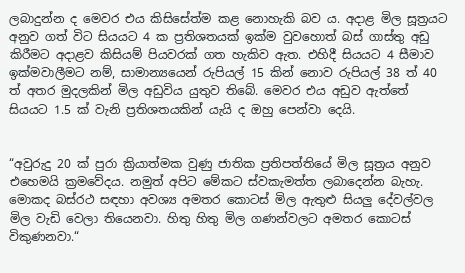ලබාදුන්න ද මෙවර එය කිසිසේත්ම කළ නොහැකි බව ය. අදාළ මිල සූත්‍රයට අනුව ගත් විට සියයට 4 ක ප්‍රතිශතයක් ඉක්ම වුවහොත් බස් ගාස්තු අඩු කිරීමට අදාළව කිසියම් පියවරක් ගත හැකිව ඇත. එහිදී සියයට 4 සීමාව ඉක්මවාලීමට නම්, සාමාන්‍යයෙන් රුපියල් 15 කින් නොව රුපියල් 38 ත් 40 ත් අතර මුදලකින් මිල අඩුවිය යුතුව තිබේ. මෙවර එය අඩුව ඇත්තේ සියයට 1.5 ක් වැනි ප්‍රතිශතයකින් යැයි ද ඔහු පෙන්වා දෙයි.


“අවුරුදු 20 ක් පුරා ක්‍රියාත්මක වුණු ජාතික ප්‍රතිපත්තියේ මිල සූත්‍රය අනුව එහෙමයි ක්‍රමවේදය. නමුත් අපිට මේකට ස්වකැමත්ත ලබාදෙන්න බැහැ. මොකද බස්රථ සඳහා අවශ්‍ය අමතර කොටස් මිල ඇතුළු සියලු‍ දේවල්වල මිල වැඩි වෙලා තියෙනවා. හිතු හිතු මිල ගණන්වලට අමතර කොටස් විකුණනවා.“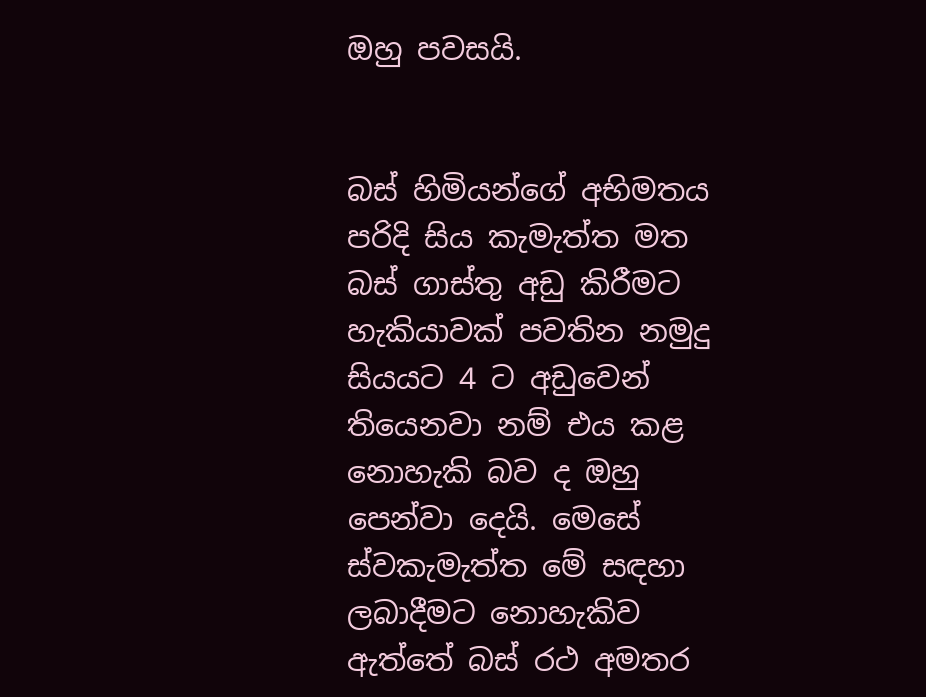ඔහු පවසයි.


බස් හිමියන්ගේ අභිමතය පරිදි සිය කැමැත්ත මත බස් ගාස්තු අඩු කිරීමට හැකියාවක් පවතින නමුදු සියයට 4 ට අඩුවෙන් තියෙනවා නම් එය කළ නොහැකි බව ද ඔහු පෙන්වා දෙයි. මෙසේ ස්වකැමැත්ත මේ සඳහා ලබාදීමට නොහැකිව ඇත්තේ බස් රථ අමතර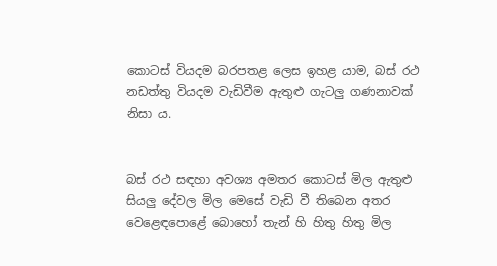කොටස් වියදම බරපතළ ලෙස ඉහළ යාම, බස් රථ නඩත්තු වියදම වැඩිවීම ඇතුළු ගැටලු‍ ගණනාවක් නිසා ය.


බස් රථ සඳහා අවශ්‍ය අමතර කොටස් මිල ඇතුළු සියලු‍ දේවල මිල මෙසේ වැඩි වී තිබෙන අතර වෙළෙඳපොළේ බොහෝ තැන් හි හිතු හිතු මිල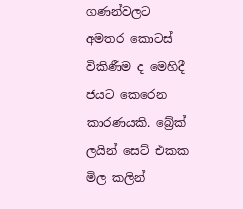ගණන්වලට අමතර කොටස් විකිණීම ද මෙහිදී ජයට කෙරෙන කාරණයකි. බ්‍රේක් ලයින් සෙට් එකක මිල කලින්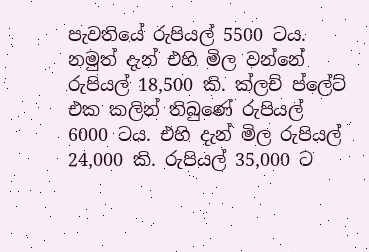පැවතියේ රුපියල් 5500 ටය. නමුත් දැන් එහි මිල වන්නේ රුපියල් 18,500 කි. ක්ලච් ප්ලේට් එක කලින් තිබුණේ රුපියල් 6000 ටය. එහි දැන් මිල රුපියල් 24,000 කි. රුපියල් 35,000 ට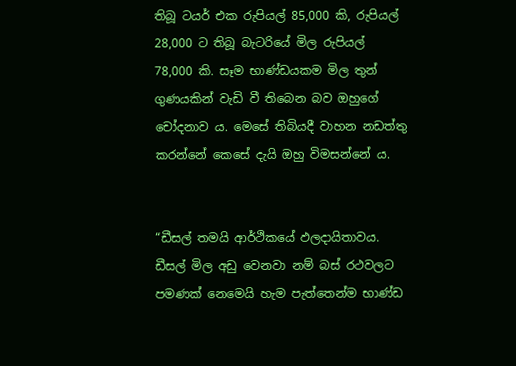තිබූ ටයර් එක රුපියල් 85,000 කි, රුපියල් 28,000 ට තිබූ බැටරියේ මිල රුපියල් 78,000 කි. සෑම භාණ්ඩයකම මිල තුන් ගුණයකින් වැඩි වී තිබෙන බව ඔහුගේ චෝදනාව ය. මෙසේ තිබියදී වාහන නඩත්තු කරන්නේ කෙසේ දැයි ඔහු විමසන්නේ ය.


“ඩීසල් තමයි ආර්ථිකයේ ඵලදායිතාවය. ඩීසල් මිල අඩු වෙනවා නම් බස් රථවලට පමණක් නෙමෙයි හැම පැත්තෙන්ම භාණ්ඩ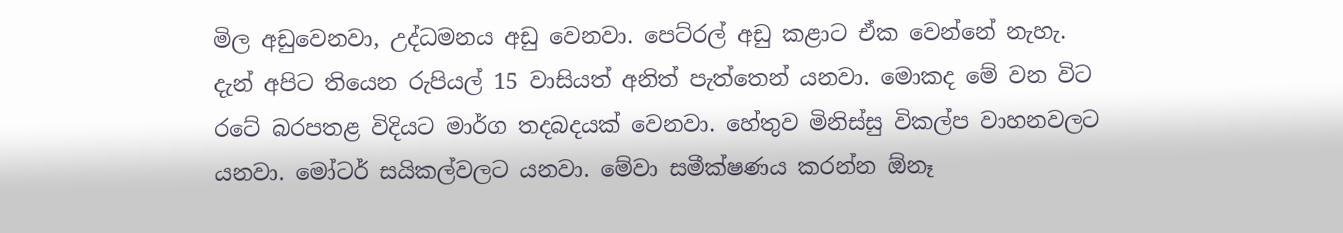මිල අඩුවෙනවා, උද්ධමනය අඩු වෙනවා. පෙට්රල් අඩු කළාට ඒක වෙන්නේ නැහැ. දැන් අපිට තියෙන රුපියල් 15 වාසියත් අනිත් පැත්තෙන් යනවා. මොකද මේ වන විට රටේ බරපතළ විදියට මාර්ග තදබදයක් වෙනවා. හේතුව මිනිස්සු විකල්ප වාහනවලට යනවා. මෝටර් සයිකල්වලට යනවා. මේවා සමීක්ෂණය කරන්න ඕනෑ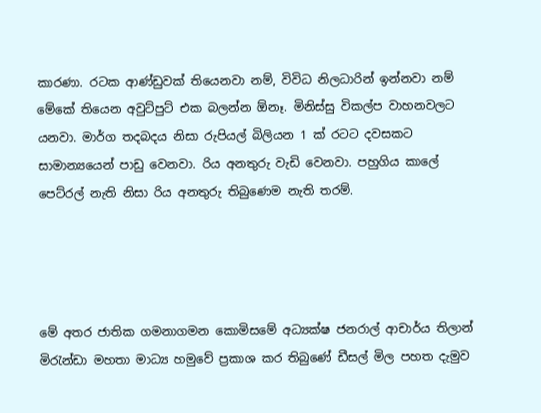කාරණා. රටක ආණ්ඩුවක් තියෙනවා නම්, විවිධ නිලධාරින් ඉන්නවා නම් මේකේ තියෙන අවුට්පුට් එක බලන්න ඕනෑ. මිනිස්සු විකල්ප වාහනවලට යනවා. මාර්ග තදබදය නිසා රුපියල් බිලියන 1 ක් රටට දවසකට සාමාන්‍යයෙන් පාඩු වෙනවා. රිය අනතුරු වැඩි වෙනවා. පහුගිය කාලේ පෙට්රල් නැති නිසා රිය අනතුරු තිබුණෙම නැති තරම්.




මේ අතර ජාතික ගමනාගමන කොමිසමේ අධ්‍යක්ෂ ජනරාල් ආචාර්ය තිලාන් මිරැන්ඩා මහතා මාධ්‍ය හමුවේ ප්‍රකාශ කර තිබුණේ ඩීසල් මිල පහත දැමුව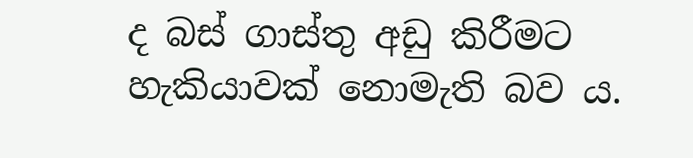ද බස් ගාස්තු අඩු කිරීමට හැකියාවක් නොමැති බව ය.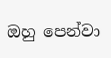ඔහු පෙන්වා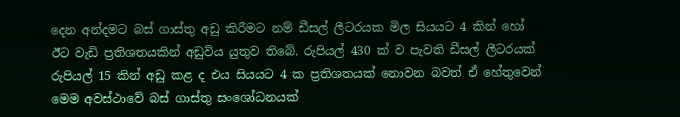දෙන අන්දමට බස් ගාස්තු අඩු කිරීමට නම් ඩීසල් ලීටරයක මිල සියයට 4 කින් හෝ ඊට වැඩි ප්‍රතිශතයකින් අඩුවිය යුතුව තිබේ. රුපියල් 430 ක් ව පැවති ඩීසල් ලීටරයක් රුපියල් 15 කින් අඩු කළ ද එය සියයට 4 ක ප්‍රතිශතයක් නොවන බවත් ඒ හේතුවෙන් මෙම අවස්ථාවේ බස් ගාස්තු සංශෝධනයක්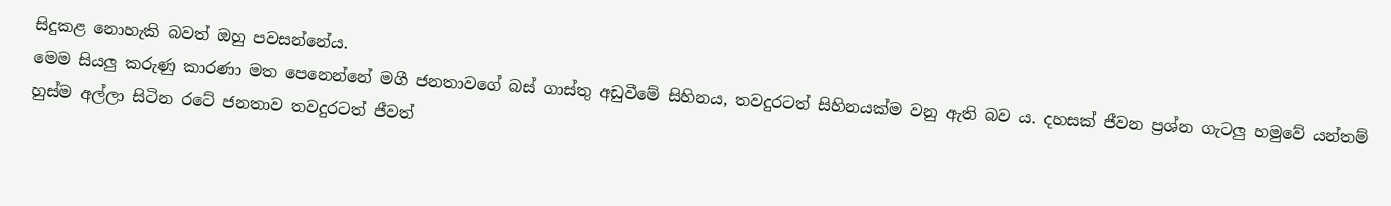සිදුකළ නොහැකි බවත් ඔහු පවසන්නේය.
මෙම සියලු‍ කරුණු කාරණා මත පෙනෙන්නේ මගී ජනතාවගේ බස් ගාස්තු අඩුවීමේ සිහිනය, තවදුරටත් සිහිනයක්ම වනු ඇති බව ය. දහසක් ජීවන ප්‍රශ්න ගැටලු‍ හමුවේ යන්තම් හුස්ම අල්ලා සිටින රටේ ජනතාව තවදුරටත් ජීවත්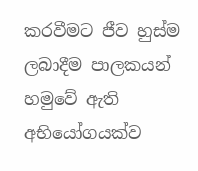කරවීමට ජීව හුස්ම ලබාදීම පාලකයන් හමුවේ ඇති අභියෝගයක්ව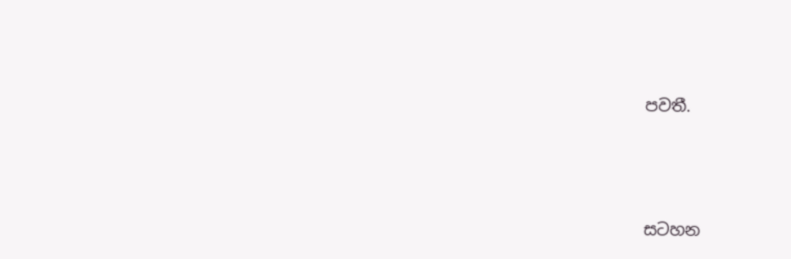පවතී.





සටහන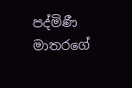පද්මිණී මාතරගේ